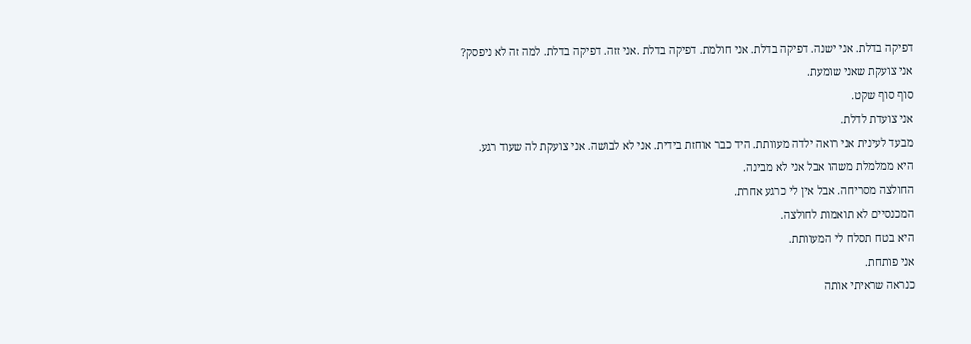דפיקה בדלת. אני ישנה. דפיקה בדלת. אני חולמת. דפיקה בדלת .אני זזה. דפיקה בדלת. למה זה לא ניפסק?
אני צועקת שאני שומעת.
סוף סוף שקט.
אני צועדת לדלת.
מבעד לעינית אני רואה ילדה מעוותת. היד כבר אוחזת בידית. אני לא לבושה. אני צועקת לה שעוד רגע.
היא ממלמלת משהו אבל אני לא מבינה.
החולצה מסריחה. אבל אין לי כרגע אחרת.
המכנסיים לא תואמות לחולצה.
היא בטח תסלח לי המעוותת.
אני פותחת.
כנראה שראיתי אותה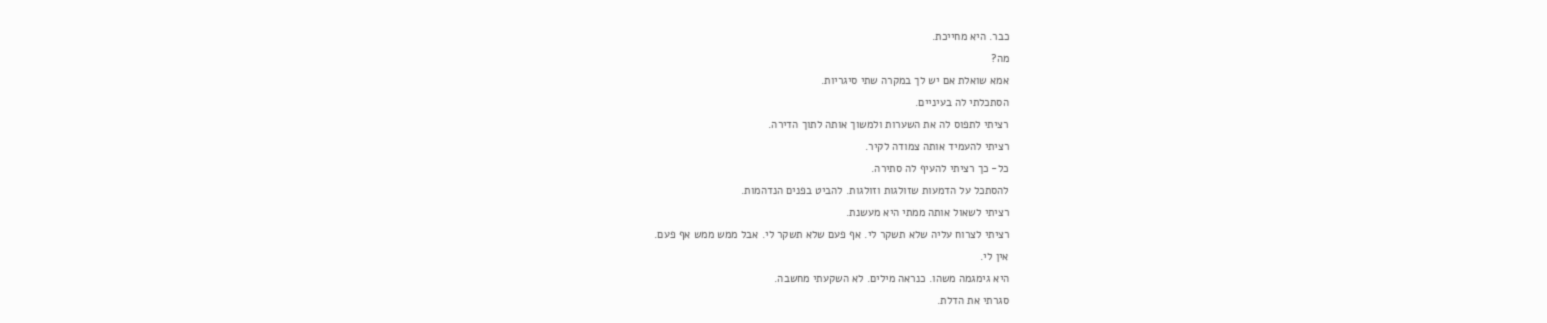כבר. היא מחייכת.
מה?
אמא שואלת אם יש לך במקרה שתי סיגריות.
הסתכלתי לה בעיניים.
רציתי לתפוס לה את השערות ולמשוך אותה לתוך הדירה.
רציתי להעמיד אותה צמודה לקיר.
כל- כך רציתי להעיף לה סתירה.
להסתכל על הדמעות שזולגות וזולגות. להביט בפנים הנדהמות.
רציתי לשאול אותה ממתי היא מעשנת.
רציתי לצרוח עליה שלא תשקר לי. אף פעם שלא תשקר לי. אבל ממש ממש אף פעם.
אין לי.
היא גימגמה משהו. כנראה מילים. לא השקעתי מחשבה.
סגרתי את הדלת.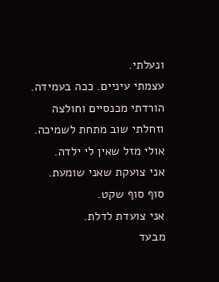ונעלתי.
עצמתי עיניים. ככה בעמידה.
הורדתי מכנסיים וחולצה וזחלתי שוב מתחת לשמיכה.
אולי מזל שאין לי ילדה.
אני צועקת שאני שומעת.
סוף סוף שקט.
אני צועדת לדלת.
מבעד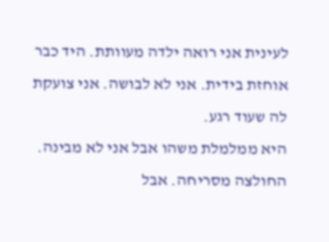לעינית אני רואה ילדה מעוותת. היד כבר אוחזת בידית. אני לא לבושה. אני צועקת לה שעוד רגע.
היא ממלמלת משהו אבל אני לא מבינה.
החולצה מסריחה. אבל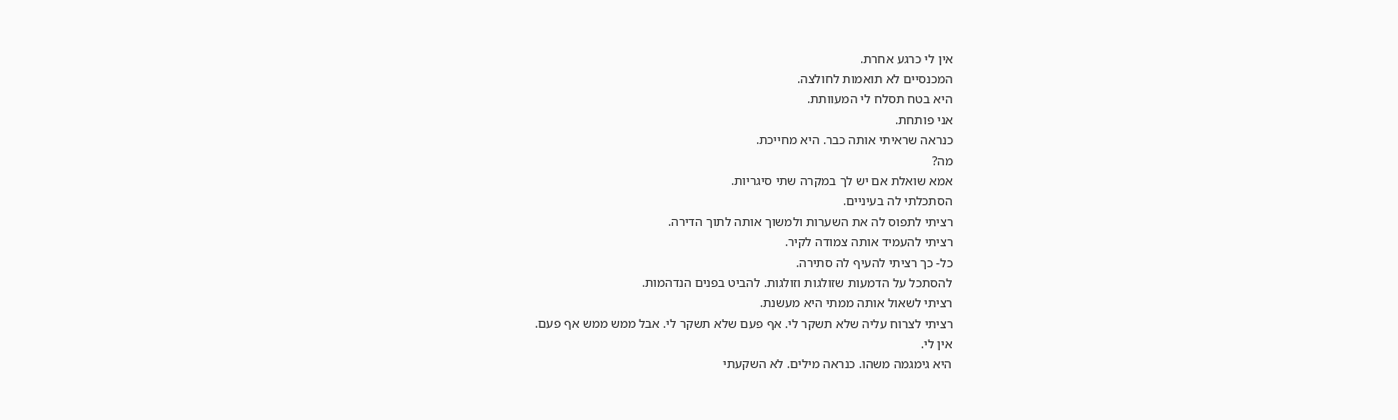אין לי כרגע אחרת.
המכנסיים לא תואמות לחולצה.
היא בטח תסלח לי המעוותת.
אני פותחת.
כנראה שראיתי אותה כבר. היא מחייכת.
מה?
אמא שואלת אם יש לך במקרה שתי סיגריות.
הסתכלתי לה בעיניים.
רציתי לתפוס לה את השערות ולמשוך אותה לתוך הדירה.
רציתי להעמיד אותה צמודה לקיר.
כל- כך רציתי להעיף לה סתירה.
להסתכל על הדמעות שזולגות וזולגות. להביט בפנים הנדהמות.
רציתי לשאול אותה ממתי היא מעשנת.
רציתי לצרוח עליה שלא תשקר לי. אף פעם שלא תשקר לי. אבל ממש ממש אף פעם.
אין לי.
היא גימגמה משהו. כנראה מילים. לא השקעתי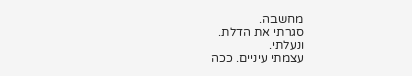מחשבה.
סגרתי את הדלת.
ונעלתי.
עצמתי עיניים. ככה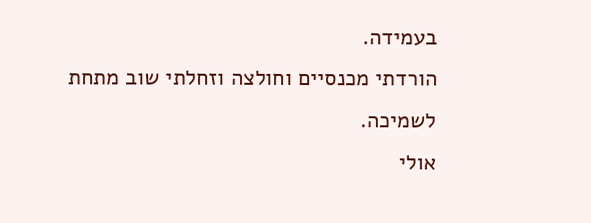בעמידה.
הורדתי מכנסיים וחולצה וזחלתי שוב מתחת לשמיכה.
אולי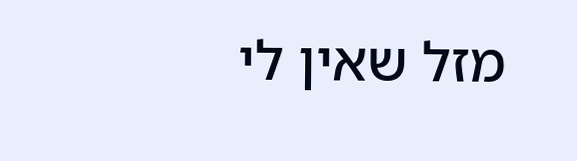מזל שאין לי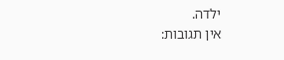ילדה.
אין תגובות: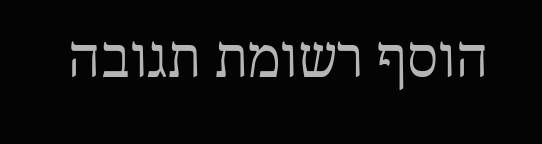הוסף רשומת תגובה